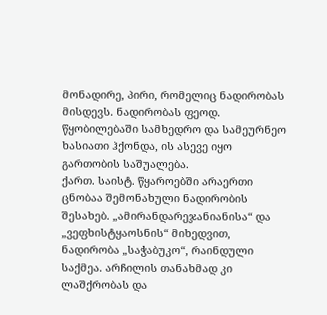მონადირე, პირი, რომელიც ნადირობას მისდევს. ნადირობას ფეოდ. წყობილებაში სამხედრო და სამეურნეო ხასიათი ჰქონდა, ის ასევე იყო გართობის საშუალება.
ქართ. საისტ. წყაროებში არაერთი ცნობაა შემონახული ნადირობის შესახებ. „ამირანდარეჯანიანისა“ და „ვეფხისტყაოსნის“ მიხედვით, ნადირობა „საჭაბუკო“, რაინდული საქმეა. არჩილის თანახმად კი ლაშქრობას და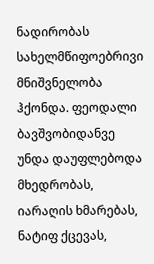ნადირობას სახელმწიფოებრივი მნიშვნელობა ჰქონდა. ფეოდალი ბავშვობიდანვე უნდა დაუფლებოდა მხედრობას, იარაღის ხმარებას, ნატიფ ქცევას,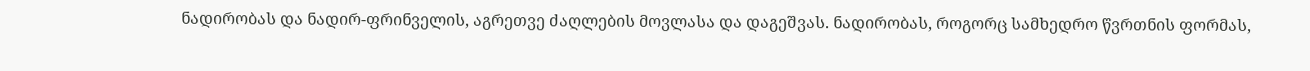ნადირობას და ნადირ-ფრინველის, აგრეთვე ძაღლების მოვლასა და დაგეშვას. ნადირობას, როგორც სამხედრო წვრთნის ფორმას,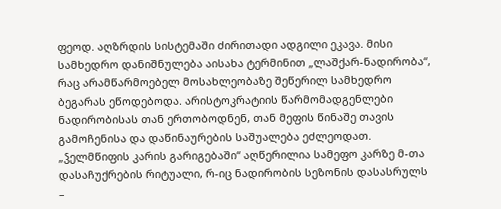ფეოდ. აღზრდის სისტემაში ძირითადი ადგილი ეკავა. მისი სამხედრო დანიშნულება აისახა ტერმინით „ლაშქარ-ნადირობა“, რაც არამწარმოებელ მოსახლეობაზე შეწერილ სამხედრო ბეგარას ეწოდებოდა. არისტოკრატიის წარმომადგენლები ნადირობისას თან ერთობოდნენ, თან მეფის წინაშე თავის გამოჩენისა და დაწინაურების საშუალება ეძლეოდათ.
„ჴელმწიფის კარის გარიგებაში“ აღწერილია სამეფო კარზე მ-თა დასაჩუქრების რიტუალი, რ-იც ნადირობის სეზონის დასასრულს –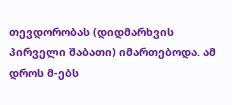თევდორობას (დიდმარხვის პირველი შაბათი) იმართებოდა. ამ დროს მ-ებს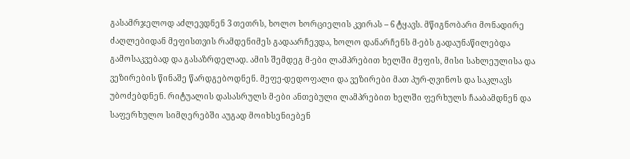გასამრჯელოდ აძლევდნენ 3 თეთრს, ხოლო ხორციელის კვირას – 6 ტყავს. მწიგნობარი მონადირე ძაღლებიდან მეფისთვის რამდენიმეს გადაარჩევდა, ხოლო დანარჩენს მ-ებს გადაუნაწილებდა გამოსაკვებად და გასაზრდელად. ამის შემდეგ მ-ები ლამპრებით ხელში მეფის, მისი სახლეულისა და ვეზირების წინაშე წარდგებოდნენ. მეფე-დედოფალი და ვეზირები მათ პურ-ღვინოს და საკლავს უბოძებდნენ. რიტუალის დასასრულს მ-ები ანთებული ლამპრებით ხელში ფერხულს ჩააბამდნენ და საფერხულო სიმღერებში აუგად მოიხსენიებენ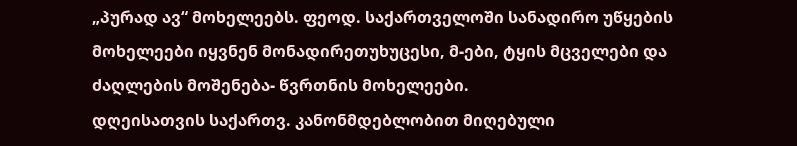„პურად ავ“ მოხელეებს. ფეოდ. საქართველოში სანადირო უწყების მოხელეები იყვნენ მონადირეთუხუცესი, მ-ები, ტყის მცველები და ძაღლების მოშენება- წვრთნის მოხელეები.
დღეისათვის საქართვ. კანონმდებლობით მიღებული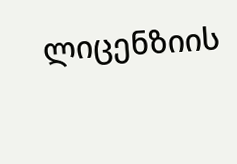ლიცენზიის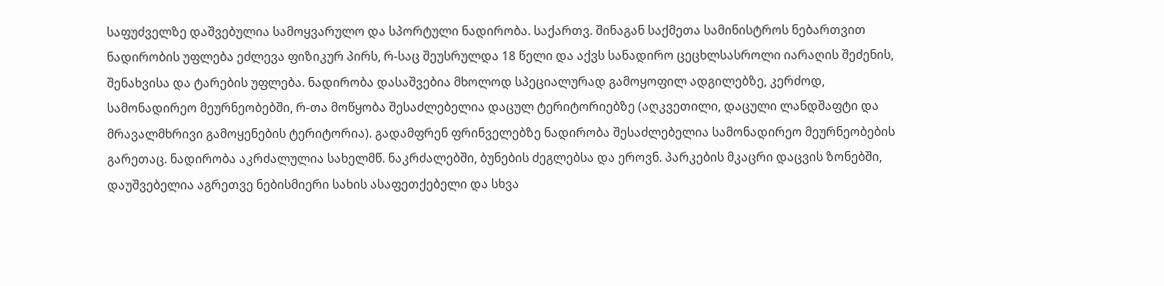საფუძველზე დაშვებულია სამოყვარულო და სპორტული ნადირობა. საქართვ. შინაგან საქმეთა სამინისტროს ნებართვით ნადირობის უფლება ეძლევა ფიზიკურ პირს, რ-საც შეუსრულდა 18 წელი და აქვს სანადირო ცეცხლსასროლი იარაღის შეძენის, შენახვისა და ტარების უფლება. ნადირობა დასაშვებია მხოლოდ სპეციალურად გამოყოფილ ადგილებზე, კერძოდ, სამონადირეო მეურნეობებში, რ-თა მოწყობა შესაძლებელია დაცულ ტერიტორიებზე (აღკვეთილი, დაცული ლანდშაფტი და მრავალმხრივი გამოყენების ტერიტორია). გადამფრენ ფრინველებზე ნადირობა შესაძლებელია სამონადირეო მეურნეობების გარეთაც. ნადირობა აკრძალულია სახელმწ. ნაკრძალებში, ბუნების ძეგლებსა და ეროვნ. პარკების მკაცრი დაცვის ზონებში, დაუშვებელია აგრეთვე ნებისმიერი სახის ასაფეთქებელი და სხვა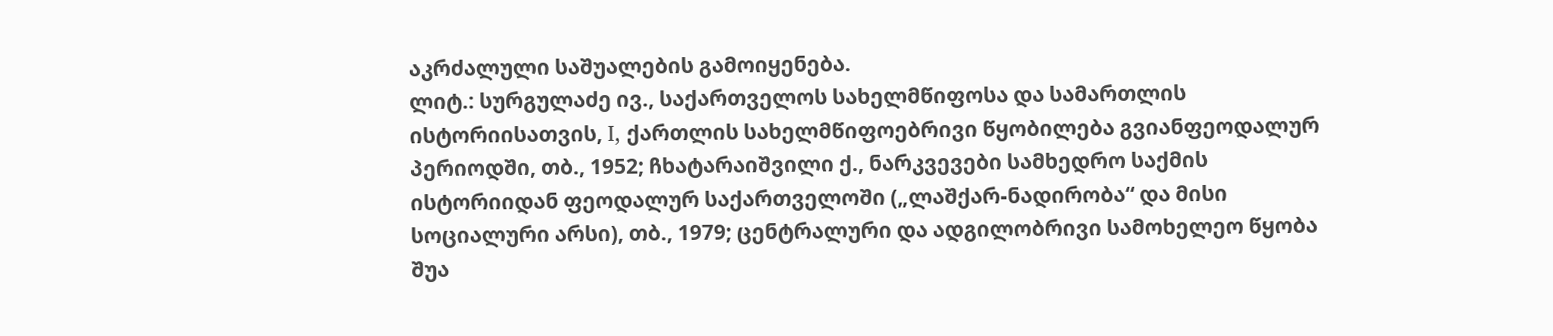აკრძალული საშუალების გამოიყენება.
ლიტ.: სურგულაძე ივ., საქართველოს სახელმწიფოსა და სამართლის ისტორიისათვის, I, ქართლის სახელმწიფოებრივი წყობილება გვიანფეოდალურ პერიოდში, თბ., 1952; ჩხატარაიშვილი ქ., ნარკვევები სამხედრო საქმის ისტორიიდან ფეოდალურ საქართველოში („ლაშქარ-ნადირობა“ და მისი სოციალური არსი), თბ., 1979; ცენტრალური და ადგილობრივი სამოხელეო წყობა შუა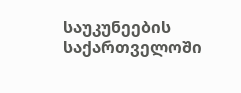საუკუნეების საქართველოში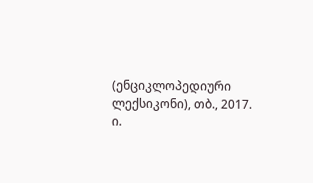(ენციკლოპედიური ლექსიკონი), თბ., 2017.
ი.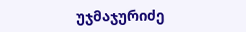უჯმაჯურიძე